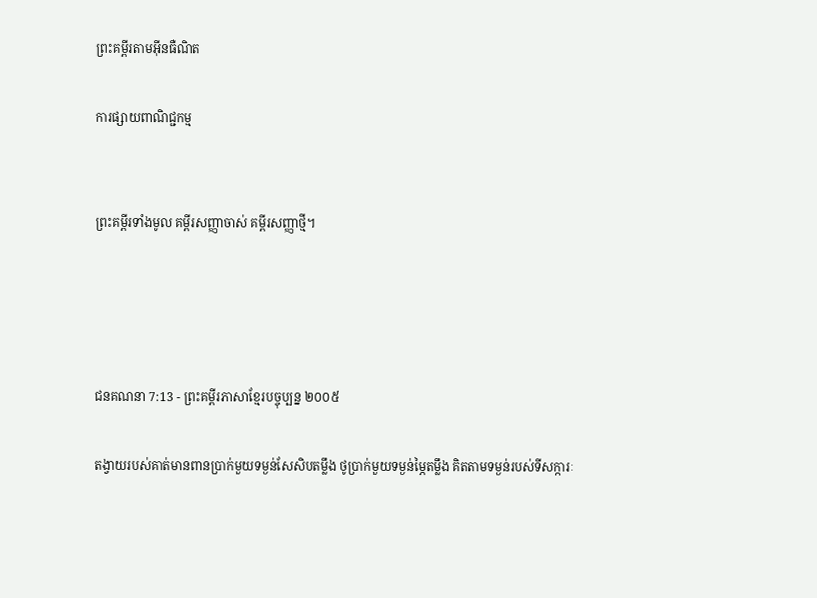ព្រះគម្ពីរតាមអ៊ីនធឺណិត

ការផ្សាយពាណិជ្ជកម្ម


ព្រះគម្ពីរទាំងមូល គម្ពីរសញ្ញាចាស់ គម្ពីរសញ្ញាថ្មី។




ជន‌គណនា 7:13 - ព្រះគម្ពីរភាសាខ្មែរបច្ចុប្បន្ន ២០០៥

តង្វាយរបស់គាត់មានពានប្រាក់មួយទម្ងន់សែ‌សិបតម្លឹង ថូប្រាក់មួយទម្ងន់ម្ភៃតម្លឹង គិតតាមទម្ងន់របស់ទីសក្ការៈ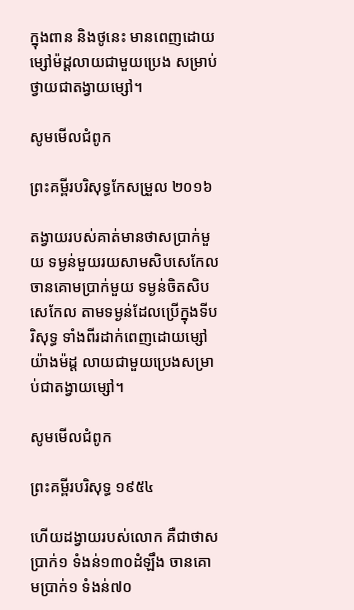ក្នុងពាន និងថូនេះ មានពេញដោយម្សៅម៉ដ្ដលាយជាមួយប្រេង សម្រាប់ថ្វាយជាតង្វាយម្សៅ។

សូមមើលជំពូក

ព្រះគម្ពីរបរិសុទ្ធកែសម្រួល ២០១៦

តង្វាយរបស់គាត់មានថាសប្រាក់មួយ ទម្ងន់មួយរយសាម‌សិបសេកែល ចាន‌គោមប្រាក់មួយ ទម្ងន់ចិតសិបសេកែល តាមទម្ងន់ដែលប្រើក្នុងទីបរិសុទ្ធ ទាំងពីរដាក់ពេញដោយម្សៅយ៉ាងម៉ដ្ត លាយជា‌មួយប្រេងសម្រាប់ជាតង្វាយម្សៅ។

សូមមើលជំពូក

ព្រះគម្ពីរបរិសុទ្ធ ១៩៥៤

ហើយដង្វាយរបស់លោក គឺជាថាសប្រាក់១ ទំងន់១៣០ដំឡឹង ចាន‌គោមប្រាក់១ ទំងន់៧០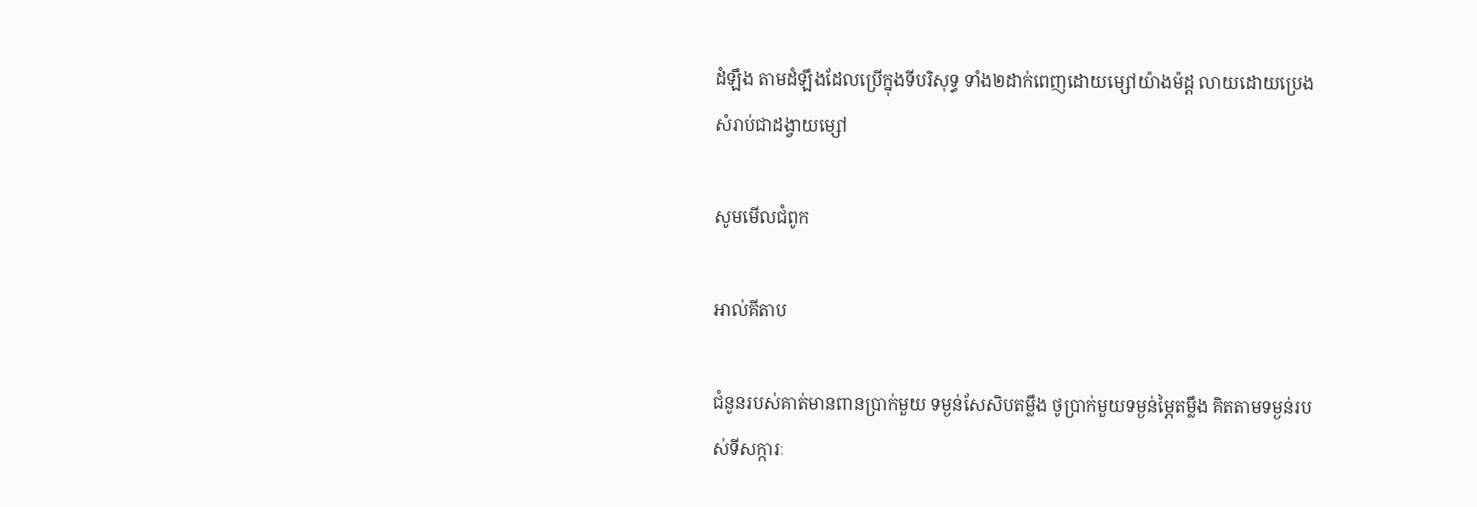ដំឡឹង តាមដំឡឹងដែលប្រើក្នុងទីបរិសុទ្ធ ទាំង២ដាក់ពេញដោយម្សៅយ៉ាងម៉ដ្ត លាយដោយប្រេង សំរាប់ជាដង្វាយម្សៅ

សូមមើលជំពូក

អាល់គីតាប

ជំនូនរបស់គាត់មានពានប្រាក់មួយ ទម្ងន់សែ‌សិបតម្លឹង ថូប្រាក់មួយទម្ងន់ម្ភៃតម្លឹង គិតតាមទម្ងន់របស់ទីសក្ការៈ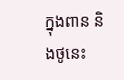ក្នុងពាន និងថូនេះ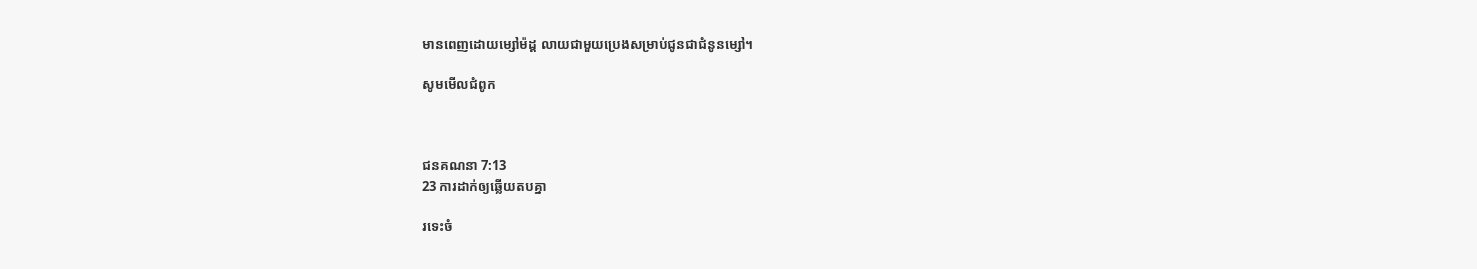មានពេញដោយម្សៅម៉ដ្ត លាយជាមួយប្រេងសម្រាប់ជូនជាជំនូនម្សៅ។

សូមមើលជំពូក



ជន‌គណនា 7:13
23 ការដាក់ឲ្យឆ្លើយតបគ្នា

រទេះចំ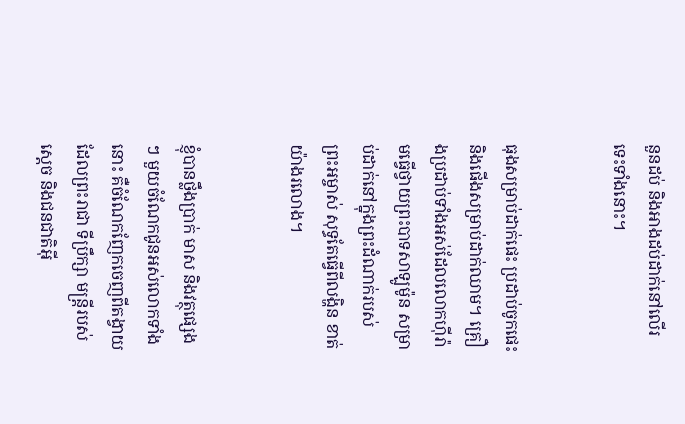នួនដប់ និងអាងដប់ដាក់នៅលើរទេះទាំងនោះ។


ធុងសម្រាប់ដាក់ផេះ ប្រដាប់ចូកផេះ និងផើងសម្រាប់ដាក់ឈាម។ គ្រឿងប្រដាប់ទាំងអស់ដែលលោកហ៊ីរ៉ាមធ្វើថ្វាយព្រះ‌បាទសាឡូម៉ូន សម្រាប់ដាក់នៅក្នុងព្រះ‌ដំណាក់របស់ព្រះ‌អម្ចាស់ សុទ្ធតែធ្វើពីលង្ហិន ខាត់យ៉ាងរលោង។


ខ្ញុំបានថ្លឹងប្រាក់ មាស និងវត្ថុផ្សេងៗ មួយចំណែកជូនអស់លោកទាំងនោះ គឺចំណែកញែកចេញពីតង្វាយដែលព្រះ‌រាជា ទីប្រឹក្សា មន្ត្រីរបស់ស្ដេច និងជន‌ជាតិអ៊ី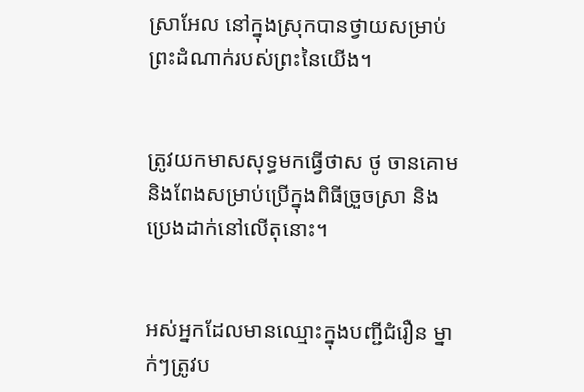ស្រា‌អែល នៅក្នុងស្រុកបានថ្វាយសម្រាប់ព្រះ‌ដំណាក់របស់ព្រះនៃយើង។


ត្រូវយកមាសសុទ្ធមកធ្វើថាស ថូ ចាន‌គោម និងពែងសម្រាប់ប្រើក្នុងពិធីច្រួច‌ស្រា និងប្រេងដាក់នៅលើតុនោះ។


អស់អ្នកដែលមានឈ្មោះក្នុងបញ្ជីជំរឿន ម្នាក់ៗត្រូវប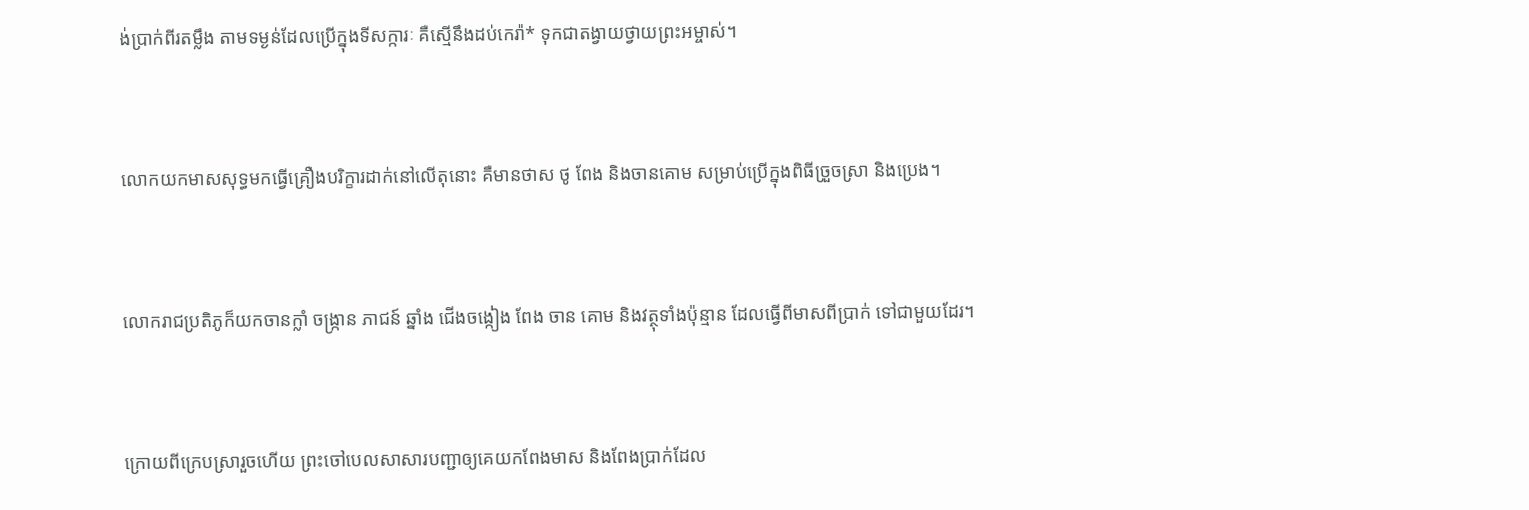ង់ប្រាក់ពីរតម្លឹង តាមទម្ងន់ដែលប្រើក្នុងទីសក្ការៈ គឺស្មើនឹងដប់កេរ៉ា* ទុកជាតង្វាយថ្វាយព្រះ‌អម្ចាស់។


លោកយកមាសសុទ្ធមកធ្វើគ្រឿងបរិក្ខារដាក់នៅលើតុនោះ គឺមានថាស ថូ ពែង និងចាន‌គោម សម្រាប់ប្រើក្នុងពិធីច្រួច‌ស្រា និងប្រេង។


លោករាជប្រតិភូក៏យកចាន‌ក្លាំ ចង្ក្រាន ភាជន៍ ឆ្នាំង ជើងចង្កៀង ពែង ចាន គោម និងវត្ថុទាំងប៉ុន្មាន ដែលធ្វើពីមាសពីប្រាក់ ទៅជាមួយដែរ។


ក្រោយពីក្រេបស្រារួចហើយ ព្រះចៅបេលសា‌សារបញ្ជាឲ្យគេយកពែងមាស និងពែងប្រាក់ដែល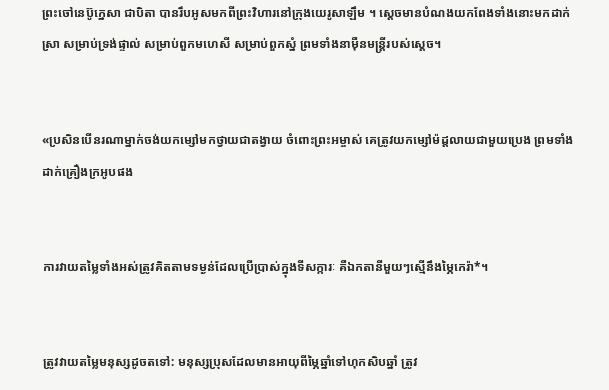ព្រះចៅនេប៊ូ‌ក្នេសា ជាបិតា បានរឹបអូសមកពីព្រះ‌វិហារនៅក្រុងយេរូ‌សាឡឹម ។ ស្ដេចមានបំណងយកពែងទាំងនោះមកដាក់ស្រា សម្រាប់ទ្រង់ផ្ទាល់ សម្រាប់ពួកមហេសី សម្រាប់ពួកស្នំ ព្រមទាំងនាម៉ឺនមន្ត្រីរបស់ស្ដេច។


«ប្រសិនបើនរណាម្នាក់ចង់យកម្សៅមកថ្វាយជាតង្វាយ ចំពោះព្រះ‌អម្ចាស់ គេត្រូវយកម្សៅម៉ដ្ដលាយជាមួយប្រេង ព្រមទាំងដាក់គ្រឿងក្រអូបផង


ការវាយតម្លៃទាំងអស់ត្រូវគិតតាមទម្ងន់ដែលប្រើ‌ប្រាស់ក្នុងទីសក្ការៈ គឺឯក‌តានីមួយៗស្មើនឹងម្ភៃកេរ៉ា*។


ត្រូវវាយតម្លៃមនុស្សដូចតទៅ: មនុស្សប្រុសដែលមានអាយុពីម្ភៃឆ្នាំទៅហុក‌សិបឆ្នាំ ត្រូវ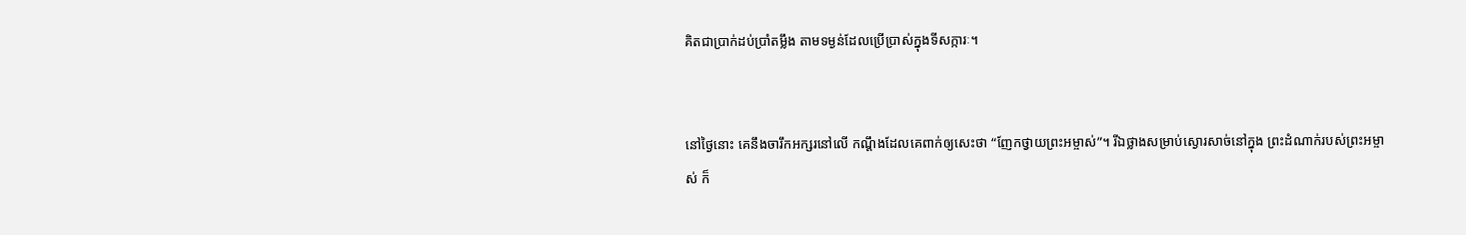គិតជាប្រាក់ដប់‌ប្រាំតម្លឹង តាមទម្ងន់ដែលប្រើ‌ប្រាស់ក្នុងទីសក្ការៈ។


នៅថ្ងៃនោះ គេនឹងចារឹកអក្សរនៅលើ កណ្ដឹងដែលគេពាក់ឲ្យសេះថា “ញែកថ្វាយព្រះ‌អម្ចាស់”។ រីឯថ្លាងសម្រាប់ស្ងោរសាច់នៅក្នុង ព្រះ‌ដំណាក់របស់ព្រះ‌អម្ចាស់ ក៏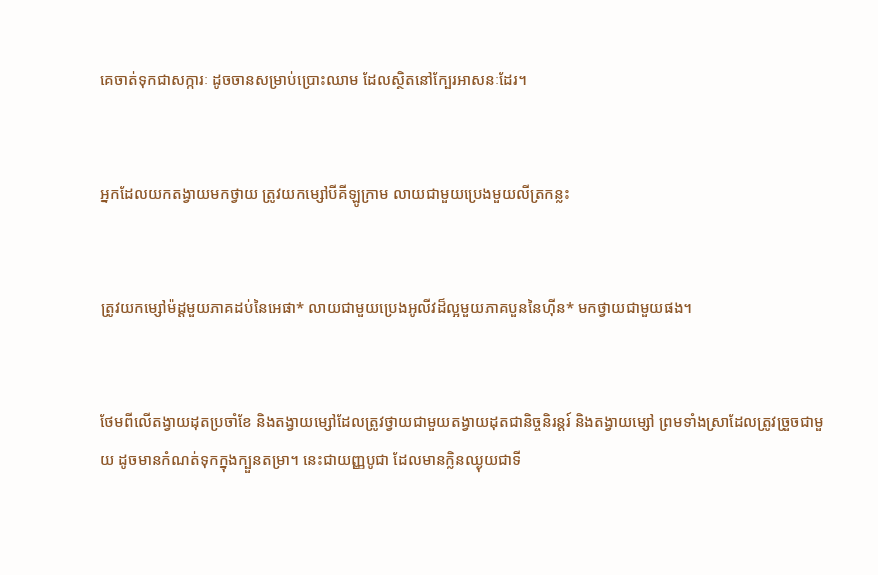គេចាត់ទុកជាសក្ការៈ ដូចចានសម្រាប់ប្រោះឈាម ដែលស្ថិតនៅក្បែរអាសនៈដែរ។


អ្នកដែលយកតង្វាយមកថ្វាយ ត្រូវយកម្សៅបីគីឡូក្រាម លាយជាមួយប្រេងមួយលីត្រកន្លះ


ត្រូវយកម្សៅម៉ដ្ដមួយភាគដប់នៃអេផា* លាយជាមួយប្រេងអូលីវដ៏ល្អមួយភាគបួននៃហ៊ីន* មកថ្វាយជាមួយផង។


ថែមពីលើតង្វាយដុតប្រចាំខែ និងតង្វាយម្សៅដែលត្រូវថ្វាយជាមួយតង្វាយដុតជានិច្ចនិរន្តរ៍ និងតង្វាយម្សៅ ព្រមទាំងស្រាដែលត្រូវច្រួចជាមួយ ដូចមានកំណត់ទុកក្នុងក្បួនតម្រា។ នេះជាយញ្ញ‌បូជា ដែលមានក្លិនឈ្ងុយជាទី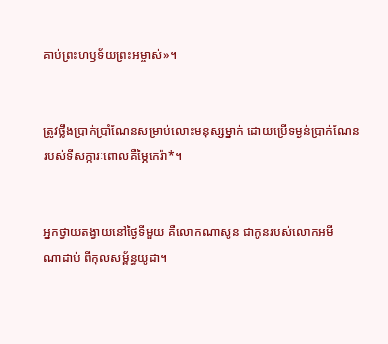គាប់ព្រះ‌ហឫទ័យព្រះ‌អម្ចាស់»។


ត្រូវថ្លឹងប្រាក់ប្រាំណែនសម្រាប់លោះមនុស្សម្នាក់ ដោយប្រើទម្ងន់ប្រាក់ណែនរបស់ទីសក្ការៈពោលគឺម្ភៃកេរ៉ា*។


អ្នកថ្វាយតង្វាយនៅថ្ងៃទីមួយ គឺលោកណា‌សូន ជាកូនរបស់លោកអមីណា‌ដាប់ ពីកុល‌សម្ព័ន្ធយូដា។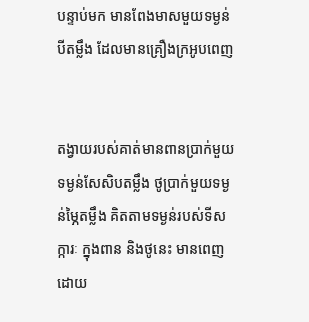បន្ទាប់មក មានពែងមាសមួយទម្ងន់បីតម្លឹង ដែលមានគ្រឿងក្រអូបពេញ


តង្វាយរបស់គាត់មានពានប្រាក់មួយទម្ងន់សែ‌សិបតម្លឹង ថូប្រាក់មួយទម្ងន់ម្ភៃតម្លឹង គិតតាមទម្ងន់របស់ទីសក្ការៈ ក្នុងពាន និងថូនេះ មានពេញដោយ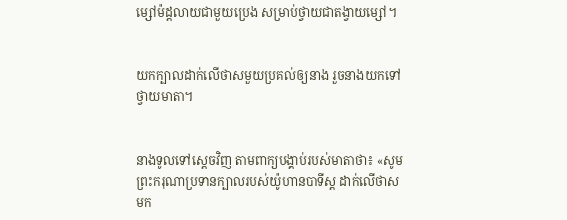ម្សៅម៉ដ្ដលាយជាមួយប្រេង សម្រាប់ថ្វាយជាតង្វាយម្សៅ។


យកក្បាលដាក់លើថាសមួយប្រគល់ឲ្យនាង រួចនាងយកទៅថ្វាយមាតា។


នាងទូលទៅស្ដេចវិញ តាមពាក្យបង្គាប់របស់មាតាថា៖ «សូមព្រះករុណាប្រទានក្បាលរបស់យ៉ូហាន‌បាទីស្ដ ដាក់លើថាសមក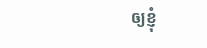ឲ្យខ្ញុំ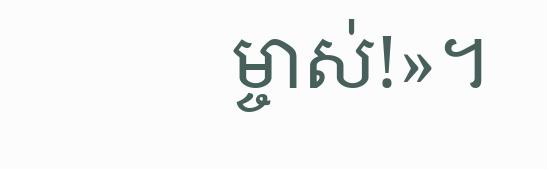ម្ចាស់!»។